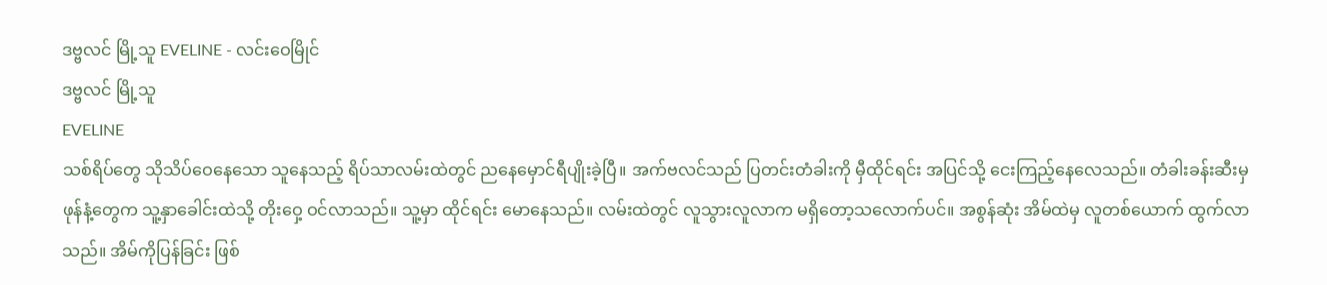ဒဗ္ဗလင် မြို့သူ EVELINE - လင်းဝေမြိုင်
ဒဗ္ဗလင် မြို့သူ
EVELINE
သစ်ရိပ်တွေ သိုသိပ်ဝေနေသော သူနေသည့် ရိပ်သာလမ်းထဲတွင် ညနေမှောင်ရီပျိုးခဲ့ပြီ။ အက်ဗလင်သည် ပြတင်းတံခါးကို မှီထိုင်ရင်း အပြင်သို့ ငေးကြည့်နေလေသည်။ တံခါးခန်းဆီးမှ ဖုန်နံ့တွေက သူ့နှာခေါင်းထဲသို့ တိုးဝှေ့ ဝင်လာသည်။ သူ့မှာ ထိုင်ရင်း မောနေသည်။ လမ်းထဲတွင် လူသွားလူလာက မရှိတော့သလောက်ပင်။ အစွန်ဆုံး အိမ်ထဲမှ လူတစ်ယောက် ထွက်လာသည်။ အိမ်ကိုပြန်ခြင်း ဖြစ်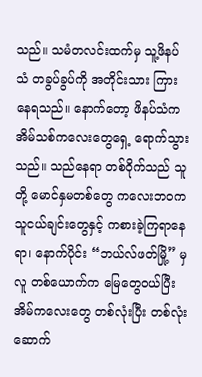သည်။ သမံတလင်းထက်မှ သူ့ဖိနပ်သံ တခွပ်ခွပ်ကို အတိုင်းသား ကြားနေရသည်။ နောက်တော့ ဖိနပ်သံက အိမ်သစ်ကလေးတွေရှေ့ ရောက်သွားသည်။ သည်နေရာ တစ်ဝိုက်သည် သူတို့ မောင်နှမတစ်တွေ ကလေးဘဝက သူငယ်ချင်းတွေနှင့် ကစားခဲ့ကြရာနေရာ၊ နောက်ပိုင်း “ဘယ်လ်ဖတ်မြို့” မှ လူ တစ်ယောက်က မြေတွေဝယ်ပြီး အိမ်ကလေးတွေ တစ်လုံးပြီး တစ်လုံး ဆောက်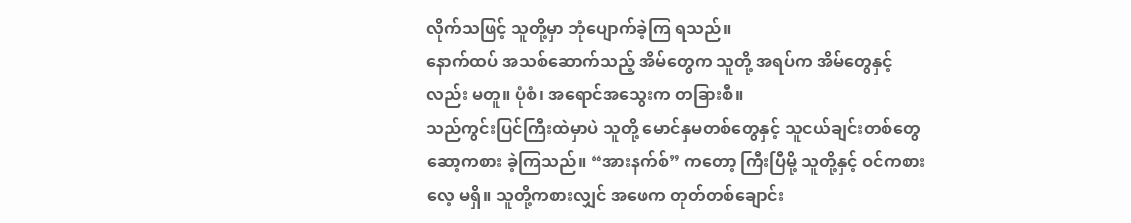လိုက်သဖြင့် သူတို့မှာ ဘုံပျောက်ခဲ့ကြ ရသည်။
နောက်ထပ် အသစ်ဆောက်သည့် အိမ်တွေက သူတို့ အရပ်က အိမ်တွေနှင့်လည်း မတူ။ ပုံစံ၊ အရောင်အသွေးက တခြားစီ။
သည်ကွင်းပြင်ကြီးထဲမှာပဲ သူတို့ မောင်နှမတစ်တွေနှင့် သူငယ်ချင်းတစ်တွေ ဆော့ကစား ခဲ့ကြသည်။ “အားနက်စ်” ကတော့ ကြီးပြီမို့ သူတို့နှင့် ဝင်ကစားလေ့ မရှိ။ သူတို့ကစားလျှင် အဖေက တုတ်တစ်ချောင်း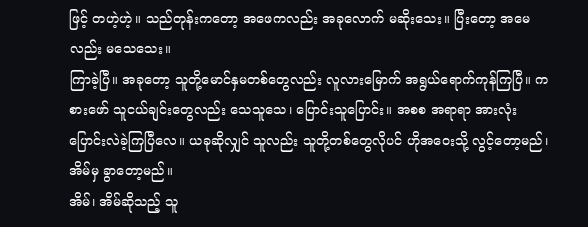ဖြင့် တဟဲ့ဟဲ့။ သည်တုန်းကတော့ အဖေကလည်း အခုလောက် မဆိုးသေး။ ပြီးတော့ အမေလည်း မသေသေး။
ကြာခဲ့ပြီ။ အခုတော့ သူတို့မောင်နှမတစ်တွေလည်း လူလားမြောက် အရွယ်ရောက်ကုန်ကြပြီ။ ကစားဖော် သူငယ်ချင်းတွေလည်း သေသူသေ၊ ပြောင်းသူပြောင်း။ အစစ အရာရာ အားလုံး ပြောင်းလဲခဲ့ကြပြီလေ။ ယခုဆိုလျှင် သူလည်း သူတို့တစ်တွေလိုပင် ဟိုအဝေးသို့ လွင့်တော့မည်၊ အိမ်မှ ခွာတော့မည်။
အိမ်၊ အိမ်ဆိုသည့် သူ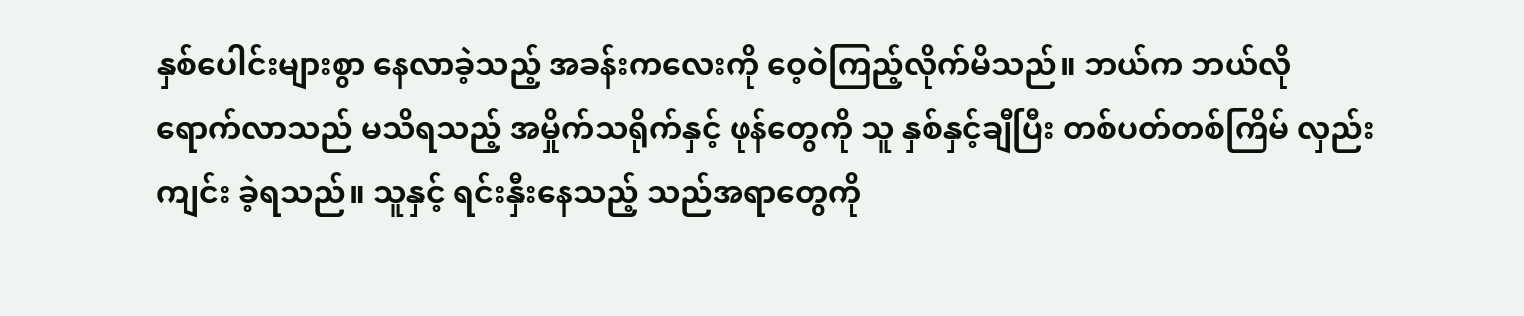နှစ်ပေါင်းများစွာ နေလာခဲ့သည့် အခန်းကလေးကို ဝေ့ဝဲကြည့်လိုက်မိသည်။ ဘယ်က ဘယ်လို ရောက်လာသည် မသိရသည့် အမှိုက်သရိုက်နှင့် ဖုန်တွေကို သူ နှစ်နှင့်ချီပြီး တစ်ပတ်တစ်ကြိမ် လှည်းကျင်း ခဲ့ရသည်။ သူနှင့် ရင်းနှီးနေသည့် သည်အရာတွေကို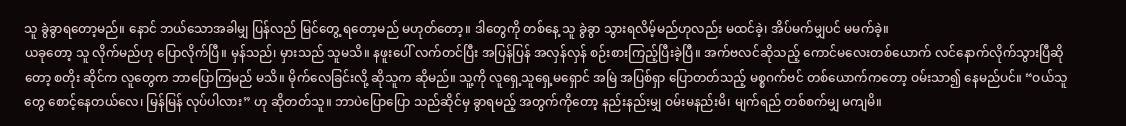သူ ခွဲခွာရတော့မည်။ နောင် ဘယ်သောအခါမျှ ပြန်လည် မြင်တွေ့ ရတော့မည် မဟုတ်တော့။ ဒါတွေကို တစ်နေ့ သူ ခွဲခွာ သွားရလိမ့်မည်ဟုလည်း မထင်ခဲ့၊ အိပ်မက်မျှပင် မမက်ခဲ့။
ယခုတော့ သူ လိုက်မည်ဟု ပြောလိုက်ပြီ။ မှန်သည်၊ မှားသည် သူမသိ။ နဖူးပေါ် လက်တင်ပြီး အပြန်ပြန် အလှန်လှန် စဉ်းစားကြည့်ပြီးခဲ့ပြီ။ အက်ဗလင်ဆိုသည့် ကောင်မလေးတစ်ယောက် လင်နောက်လိုက်သွားပြီဆိုတော့ စတိုး ဆိုင်က လူတွေက ဘာပြောကြမည် မသိ။ မိုက်လေခြင်းလို့ ဆိုသူက ဆိုမည်။ သူ့ကို လူရှေ့သူရှေ့မရှောင် အမြဲ အပြစ်ရှာ ပြောတတ်သည့် မစ္စဂက်ဗင် တစ်ယောက်ကတော့ ဝမ်းသာ၍ နေမည်ပင်။ “ဝယ်သူတွေ စောင့်နေတယ်လေ၊ မြန်မြန် လုပ်ပါလား” ဟု ဆိုတတ်သူ။ ဘာပဲပြောပြော သည်ဆိုင်မှ ခွာရမည့် အတွက်ကိုတော့ နည်းနည်းမျှ ဝမ်းမနည်းမိ၊ မျက်ရည် တစ်စက်မျှ မကျမိ။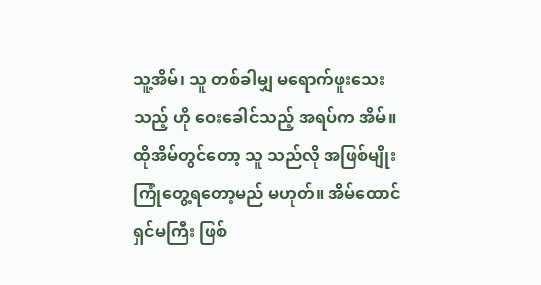သူ့အိမ်၊ သူ တစ်ခါမျှ မရောက်ဖူးသေးသည့် ဟို ဝေးခေါင်သည့် အရပ်က အိမ်။ ထိုအိမ်တွင်တော့ သူ သည်လို အဖြစ်မျိုး ကြုံတွေ့ရတော့မည် မဟုတ်။ အိမ်ထောင်ရှင်မကြီး ဖြစ်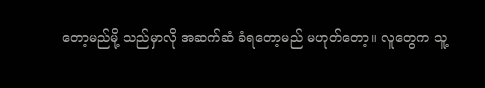တော့မည်မို့ သည်မှာလို အဆက်ဆံ ခံရတော့မည် မဟုတ်တော့။ လူတွေက သူ့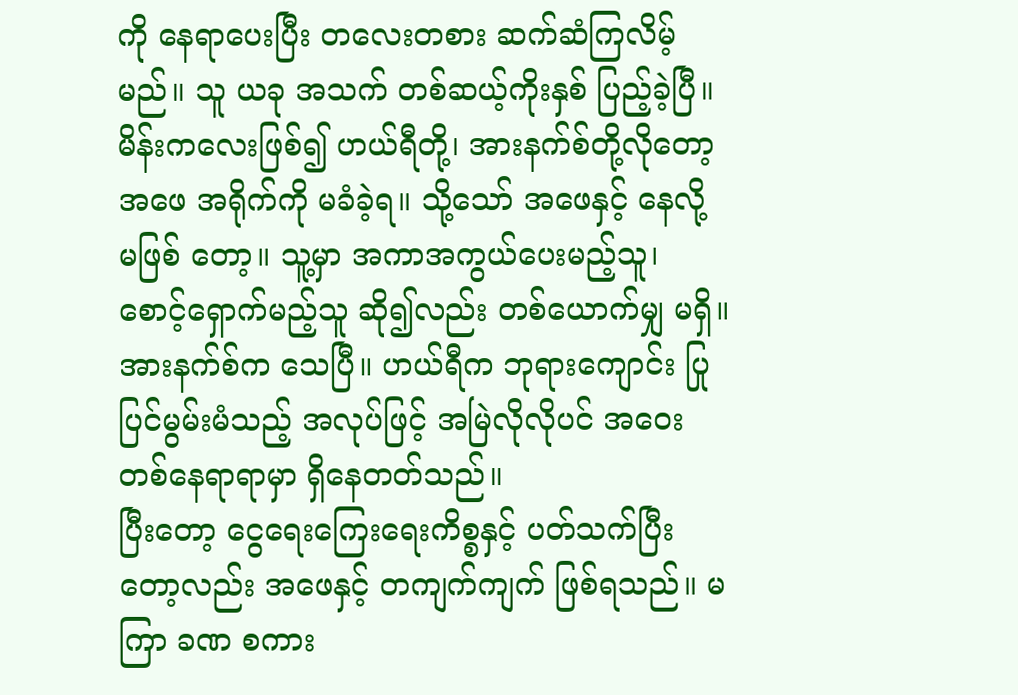ကို နေရာပေးပြီး တလေးတစား ဆက်ဆံကြလိမ့်မည်။ သူ ယခု အသက် တစ်ဆယ့်ကိုးနှစ် ပြည့်ခဲ့ပြီ။ မိန်းကလေးဖြစ်၍ ဟယ်ရီတို့၊ အားနက်စ်တို့လိုတော့ အဖေ အရိုက်ကို မခံခဲ့ရ။ သို့သော် အဖေနှင့် နေလို့ မဖြစ် တော့။ သူ့မှာ အကာအကွယ်ပေးမည့်သူ၊ စောင့်ရှောက်မည့်သူ ဆို၍လည်း တစ်ယောက်မျှ မရှိ။ အားနက်စ်က သေပြီ။ ဟယ်ရီက ဘုရားကျောင်း ပြုပြင်မွမ်းမံသည့် အလုပ်ဖြင့် အမြဲလိုလိုပင် အဝေးတစ်နေရာရာမှာ ရှိနေတတ်သည်။
ပြီးတော့ ငွေရေးကြေးရေးကိစ္စနှင့် ပတ်သက်ပြီးတော့လည်း အဖေနှင့် တကျက်ကျက် ဖြစ်ရသည်။ မကြာ ခဏ စကား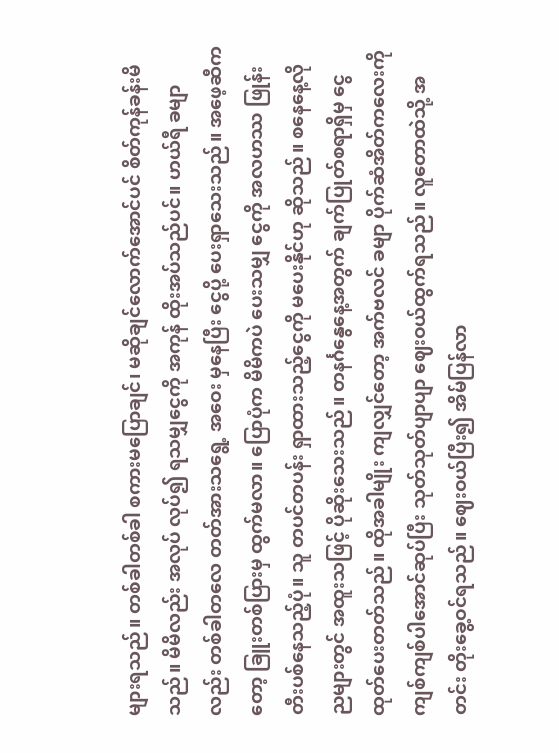များရသည်။ တစ်ခါတစ်ခါ စကားမပြောချင်၊ မဆိုချင်လောက်အောင်ပင် စိတ်ကုန်ခန်းမိသည်။ မိမိလည်း အလုပ် လုပ်၍ ရသမျှငွေကို အကုန် ထိုးအပ်သည်ပင်။ ဟယ်ရီ ခမျာလည်း တစ်ခါတလေ တတ်အားသရွေ့ အဝေး မှနေပြီး ငွေပို့ ပေးရှာသေးသည်။ အဖေ့ဆီကတော့ ခြူးတစ်ပြားမှ ထွက်မလာ။ ပြောပုံက မိမိကပဲ ပေးသမျှ ငွေကို အလဟဿ ဖြုန်းတီးပစ်နေသည့်ပုံ။ သူ တပင်တပန်း ရှာထားသည့်ငွေကို မပေးနိုင်ဟု ဆိုသည်။ စနေနေ့လို ညများတွင် အထူးသဖြင့် ပိုဆိုးသေးသည်။ တနင်္ဂနွေနေ့အတွက် ချက်ပြုတ်စရာရှိမှ ငွေထုတ်ပေးတတ်သည်။ ထိုအခါမျိုး ကျလျှင်တော့ အက်ဗလင် ခမျာ ပိုက်ဆံအိတ်ကလေးကို ကျစ်ကျစ်ပါအောင်ဆုပ်ပြီး သုတ်သုတ်ပျာပျာ ဈေးဝယ်ထွက်ရသည်။ လူတောထဲသို့ အတင်း တိုးခွေ့ဝင်ရသည်။ ဈေးဝယ်ပြီး၍ အိမ်ပြန်လာ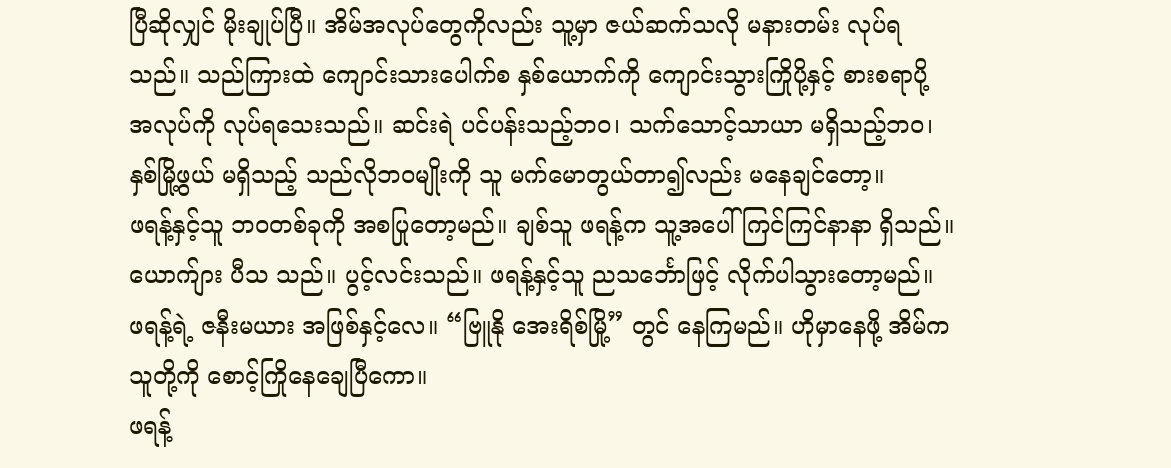ပြီဆိုလျှင် မိုးချုပ်ပြီ။ အိမ်အလုပ်တွေကိုလည်း သူ့မှာ ဇယ်ဆက်သလို မနားတမ်း လုပ်ရသည်။ သည်ကြားထဲ ကျောင်းသားပေါက်စ နှစ်ယောက်ကို ကျောင်းသွားကြိုပို့နှင့် စားစရာပို့ အလုပ်ကို လုပ်ရသေးသည်။ ဆင်းရဲ ပင်ပန်းသည့်ဘဝ၊ သက်သောင့်သာယာ မရှိသည့်ဘဝ၊ နှစ်မြို့ဖွယ် မရှိသည့် သည်လိုဘဝမျိုးကို သူ မက်မောတွယ်တာ၍လည်း မနေချင်တော့။
ဖရန့်နှင့်သူ ဘဝတစ်ခုကို အစပြုတော့မည်။ ချစ်သူ ဖရန့်က သူ့အပေါ် ကြင်ကြင်နာနာ ရှိသည်။ ယောက်ျား ပီသ သည်။ ပွင့်လင်းသည်။ ဖရန့်နှင့်သူ ညသင်္ဘောဖြင့် လိုက်ပါသွားတော့မည်။ ဖရန့်ရဲ့ ဇနီးမယား အဖြစ်နှင့်လေ။ “ဗြူနို အေးရိစ်မြို့” တွင် နေကြမည်။ ဟိုမှာနေဖို့ အိမ်က သူတို့ကို စောင့်ကြိုနေချေပြီကော။
ဖရန့်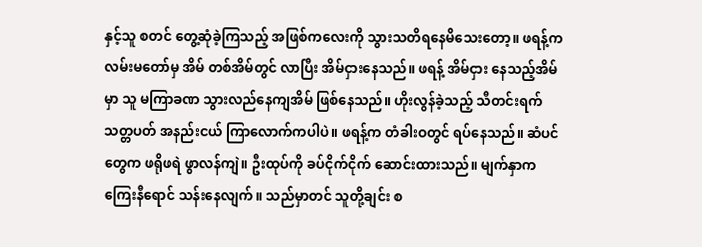နှင့်သူ စတင် တွေ့ဆုံခဲ့ကြသည့် အဖြစ်ကလေးကို သွားသတိရနေမိသေးတော့။ ဖရန့်က လမ်းမတော်မှ အိမ် တစ်အိမ်တွင် လာပြီး အိမ်ငှားနေသည်။ ဖရန့် အိမ်ငှား နေသည့်အိမ်မှာ သူ မကြာခဏ သွားလည်နေကျအိမ် ဖြစ်နေသည်။ ဟိုးလွန်ခဲ့သည့် သီတင်းရက်သတ္တပတ် အနည်းငယ် ကြာလောက်ကပါပဲ။ ဖရန့်က တံခါးဝတွင် ရပ်နေသည်။ ဆံပင်တွေက ဖရိုဖရဲ ဖွာလန်ကျဲ။ ဦးထုပ်ကို ခပ်ငိုက်ငိုက် ဆောင်းထားသည်။ မျက်နှာက ကြေးနီရောင် သန်းနေလျက်။ သည်မှာတင် သူတို့ချင်း စ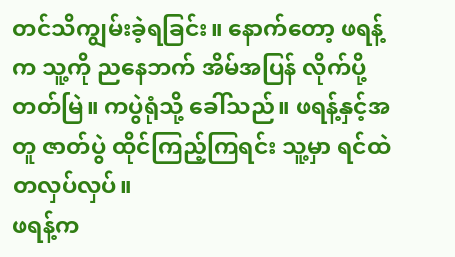တင်သိကျွမ်းခဲ့ရခြင်း။ နောက်တော့ ဖရန့်က သူ့ကို ညနေဘက် အိမ်အပြန် လိုက်ပို့တတ်မြဲ။ ကပွဲရုံသို့ ခေါ်သည်။ ဖရန့်နှင့်အတူ ဇာတ်ပွဲ ထိုင်ကြည့်ကြရင်း သူ့မှာ ရင်ထဲ တလှပ်လှပ်။
ဖရန့်က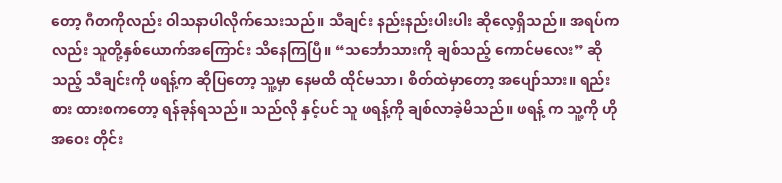တော့ ဂီတကိုလည်း ဝါသနာပါလိုက်သေးသည်။ သီချင်း နည်းနည်းပါးပါး ဆိုလေ့ရှိသည်။ အရပ်ကလည်း သူတို့နှစ်ယောက်အကြောင်း သိနေကြပြီ။ “သင်္ဘောသားကို ချစ်သည့် ကောင်မလေး” ဆိုသည့် သီချင်းကို ဖရန့်က ဆိုပြတော့ သူ့မှာ နေမထိ ထိုင်မသာ၊ စိတ်ထဲမှာတော့ အပျော်သား။ ရည်းစား ထားစကတော့ ရန်ခုန်ရသည်။ သည်လို နှင့်ပင် သူ ဖရန့်ကို ချစ်လာခဲ့မိသည်။ ဖရန့် က သူ့ကို ဟိုအဝေး တိုင်း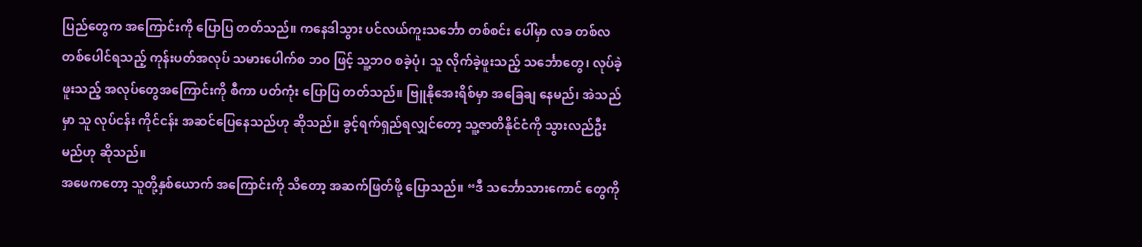ပြည်တွေက အကြောင်းကို ပြောပြ တတ်သည်။ ကနေဒါသွား ပင်လယ်ကူးသင်္ဘော တစ်စင်း ပေါ်မှာ လခ တစ်လ တစ်ပေါင်ရသည့် ကုန်းပတ်အလုပ် သမားပေါက်စ ဘဝ ဖြင့် သူ့ဘဝ စခဲ့ပုံ၊ သူ လိုက်ခဲ့ဖူးသည့် သင်္ဘောတွေ၊ လုပ်ခဲ့ဖူးသည့် အလုပ်တွေအကြောင်းကို စီကာ ပတ်ကုံး ပြောပြ တတ်သည်။ ဗြူနိုအေးရိစ်မှာ အခြေချ နေမည်၊ အဲသည်မှာ သူ လုပ်ငန်း ကိုင်ငန်း အဆင်ပြေနေသည်ဟု ဆိုသည်။ ခွင့်ရက်ရှည်ရလျှင်တော့ သူ့ဇာတိနိုင်ငံကို သွားလည်ဦးမည်ဟု ဆိုသည်။
အဖေကတော့ သူတို့နှစ်ယောက် အကြောင်းကို သိတော့ အဆက်ဖြတ်ဖို့ ပြောသည်။ “ဒီ သင်္ဘောသားကောင် တွေကို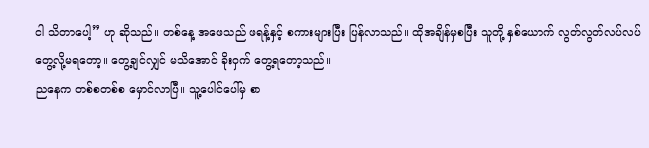ငါ သိတာပေါ့” ဟု ဆိုသည်။ တစ်နေ့ အဖေသည် ဖရန့်နှင့် စကားများပြီး ပြန်လာသည်။ ထိုအချိန်မှစပြီး သူတို့ နှစ်ယောက် လွတ်လွတ်လပ်လပ် တွေ့လို့မရတော့။ တွေ့ချင်လျှင် မသိအောင် ခိုးဝှက် တွေ့ရတော့သည်။
ညနေက တစ်စတစ်စ မှောင်လာပြီ။ သူ့ပေါင်ပေါ်မှ စာ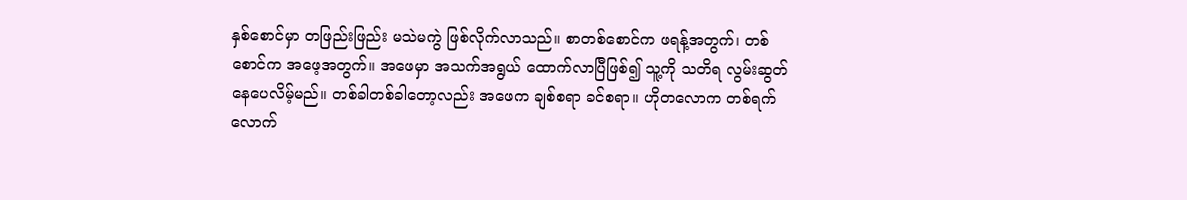နှစ်စောင်မှာ တဖြည်းဖြည်း မသဲမကွဲ ဖြစ်လိုက်လာသည်။ စာတစ်စောင်က ဖရန့်အတွက်၊ တစ်စောင်က အဖေ့အတွက်။ အဖေမှာ အသက်အရွယ် ထောက်လာပြီဖြစ်၍ သူ့ကို သတိရ လွမ်းဆွတ်နေပေလိမ့်မည်။ တစ်ခါတစ်ခါတော့လည်း အဖေက ချစ်စရာ ခင်စရာ။ ဟိုတလောက တစ်ရက်လောက်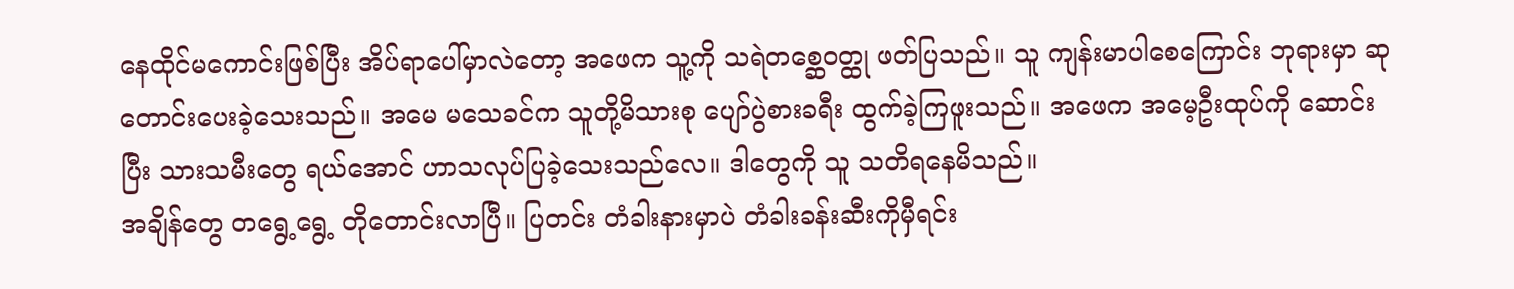နေထိုင်မကောင်းဖြစ်ပြီး အိပ်ရာပေါ်မှာလဲတော့ အဖေက သူ့ကို သရဲတစ္ဆေဝတ္ထု ဖတ်ပြသည်။ သူ ကျန်းမာပါစေကြောင်း ဘုရားမှာ ဆုတောင်းပေးခဲ့သေးသည်။ အမေ မသေခင်က သူတို့မိသားစု ပျော်ပွဲစားခရီး ထွက်ခဲ့ကြဖူးသည်။ အဖေက အမေ့ဦးထုပ်ကို ဆောင်းပြီး သားသမီးတွေ ရယ်အောင် ဟာသလုပ်ပြခဲ့သေးသည်လေ။ ဒါတွေကို သူ သတိရနေမိသည်။
အချိန်တွေ တရွေ့ရွေ့ တိုတောင်းလာပြီ။ ပြတင်း တံခါးနားမှာပဲ တံခါးခန်းဆီးကိုမှီရင်း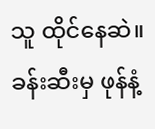သူ ထိုင်နေဆဲ။ ခန်းဆီးမှ ဖုန်နံ့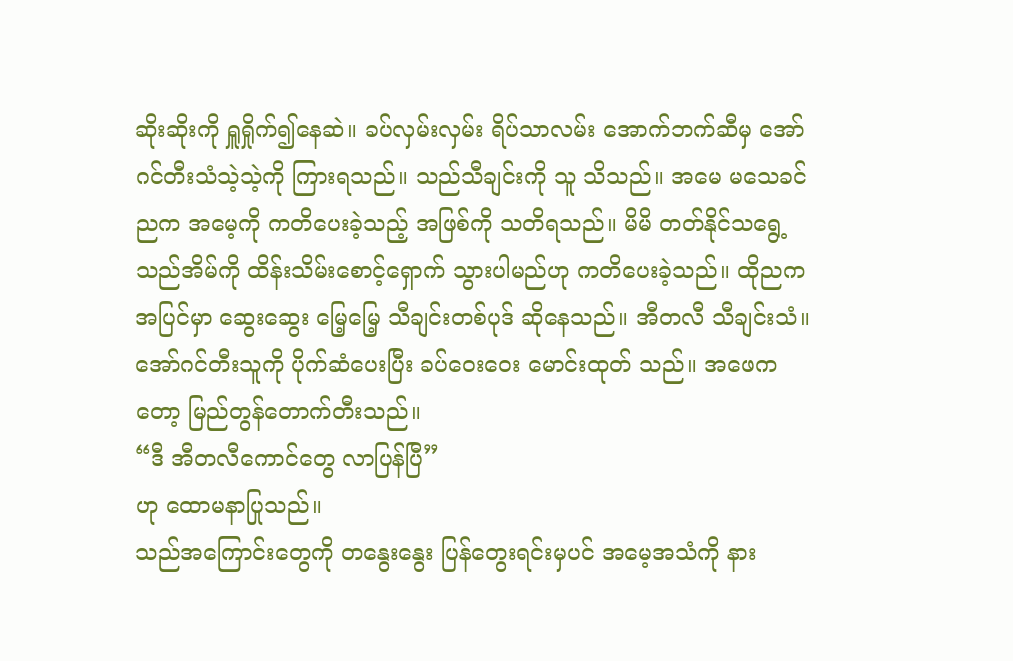ဆိုးဆိုးကို ရှူရှိုက်၍နေဆဲ။ ခပ်လှမ်းလှမ်း ရိပ်သာလမ်း အောက်ဘက်ဆီမှ အော်ဂင်တီးသံသဲ့သဲ့ကို ကြားရသည်။ သည်သီချင်းကို သူ သိသည်။ အမေ မသေခင် ညက အမေ့ကို ကတိပေးခဲ့သည့် အဖြစ်ကို သတိရသည်။ မိမိ တတ်နိုင်သရွေ့ သည်အိမ်ကို ထိန်းသိမ်းစောင့်ရှောက် သွားပါမည်ဟု ကတိပေးခဲ့သည်။ ထိုညက အပြင်မှာ ဆွေးဆွေး မြေ့မြေ့ သီချင်းတစ်ပုဒ် ဆိုနေသည်။ အီတလီ သီချင်းသံ။ အော်ဂင်တီးသူကို ပိုက်ဆံပေးပြီး ခပ်ဝေးဝေး မောင်းထုတ် သည်။ အဖေကတော့ မြည်တွန်တောက်တီးသည်။
“ဒီ အီတလီကောင်တွေ လာပြန်ပြီ”
ဟု ထောမနာပြုသည်။
သည်အကြောင်းတွေကို တနွေးနွေး ပြန်တွေးရင်းမှပင် အမေ့အသံကို နား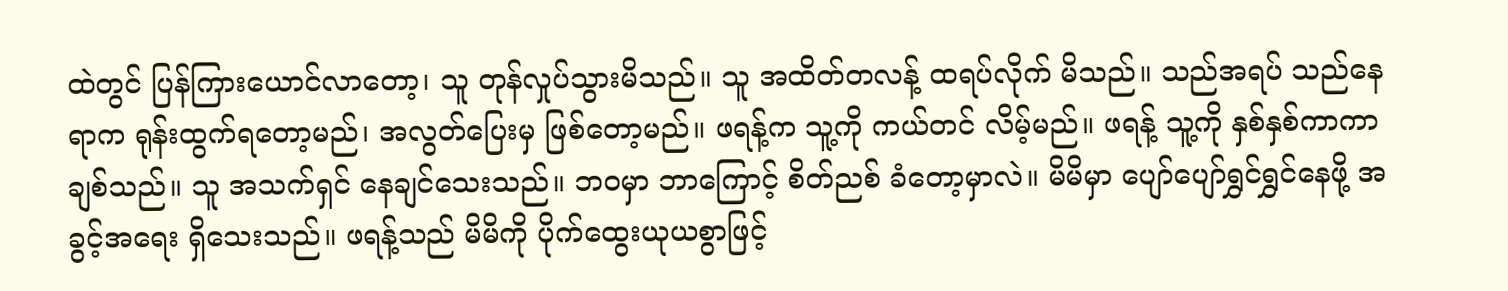ထဲတွင် ပြန်ကြားယောင်လာတော့၊ သူ တုန်လှုပ်သွားမိသည်။ သူ အထိတ်တလန့် ထရပ်လိုက် မိသည်။ သည်အရပ် သည်နေရာက ရုန်းထွက်ရတော့မည်၊ အလွတ်ပြေးမှ ဖြစ်တော့မည်။ ဖရန့်က သူ့ကို ကယ်တင် လိမ့်မည်။ ဖရန့် သူ့ကို နှစ်နှစ်ကာကာ ချစ်သည်။ သူ အသက်ရှင် နေချင်သေးသည်။ ဘဝမှာ ဘာကြောင့် စိတ်ညစ် ခံတော့မှာလဲ။ မိမိမှာ ပျော်ပျော်ရွှင်ရွှင်နေဖို့ အခွင့်အရေး ရှိသေးသည်။ ဖရန့်သည် မိမိကို ပိုက်ထွေးယုယစွာဖြင့်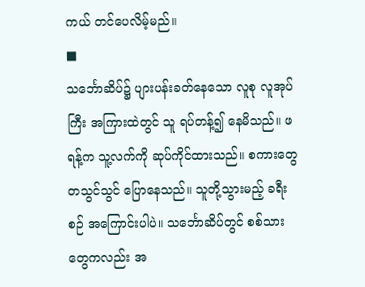ကယ် တင်ပေလိမ့်မည်။
■
သင်္ဘောဆိပ်၌ ပျားပန်းခတ်နေသော လူစု လူအုပ်ကြီး အကြားထဲတွင် သူ ရပ်တန့်၍ နေမိသည်။ ဖရန့်က သူ့လက်ကို ဆုပ်ကိုင်ထားသည်။ စကားတွေ တသွင်သွင် ပြောနေသည်။ သူတို့သွားမည့် ခရီးစဉ် အကြောင်းပါပဲ။ သင်္ဘောဆိပ်တွင် စစ်သားတွေကလည်း အ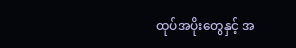ထုပ်အပိုးတွေနှင့် အ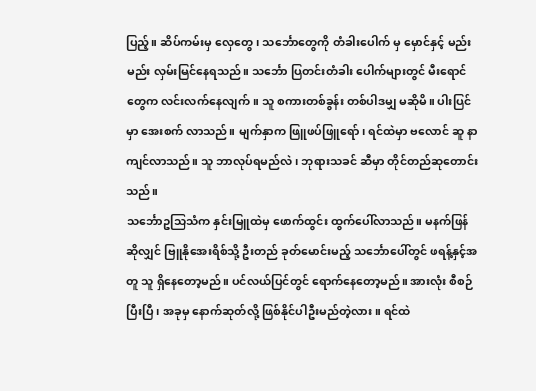ပြည့်။ ဆိပ်ကမ်းမှ လှေတွေ၊ သင်္ဘောတွေကို တံခါးပေါက် မှ မှောင်နှင့် မည်းမည်း လှမ်းမြင်နေရသည်။ သင်္ဘော ပြတင်းတံခါး ပေါက်များတွင် မီးရောင်တွေက လင်းလက်နေလျက်။ သူ စကားတစ်ခွန်း တစ်ပါဒမျှ မဆိုမိ။ ပါးပြင်မှာ အေးစက် လာသည်။ မျက်နှာက ဖြူဖပ်ဖြူရော်၊ ရင်ထဲမှာ ဗလောင် ဆူ နာကျင်လာသည်။ သူ ဘာလုပ်ရမည်လဲ၊ ဘုရားသခင် ဆီမှာ တိုင်တည်ဆုတောင်းသည်။
သင်္ဘောဥသြသံက နှင်းမြူထဲမှ ဖောက်ထွင်း ထွက်ပေါ်လာသည်။ မနက်ဖြန်ဆိုလျှင် ဗြူနိုအေးရိစ်သို့ ဦးတည် ခုတ်မောင်းမည့် သင်္ဘောပေါ်တွင် ဖရန့်နှင့်အတူ သူ ရှိနေတော့မည်။ ပင်လယ်ပြင်တွင် ရောက်နေတော့မည်။ အားလုံး စီစဉ်ပြီးပြီ၊ အခုမှ နောက်ဆုတ်လို့ ဖြစ်နိုင်ပါဦးမည်တဲ့လား။ ရင်ထဲ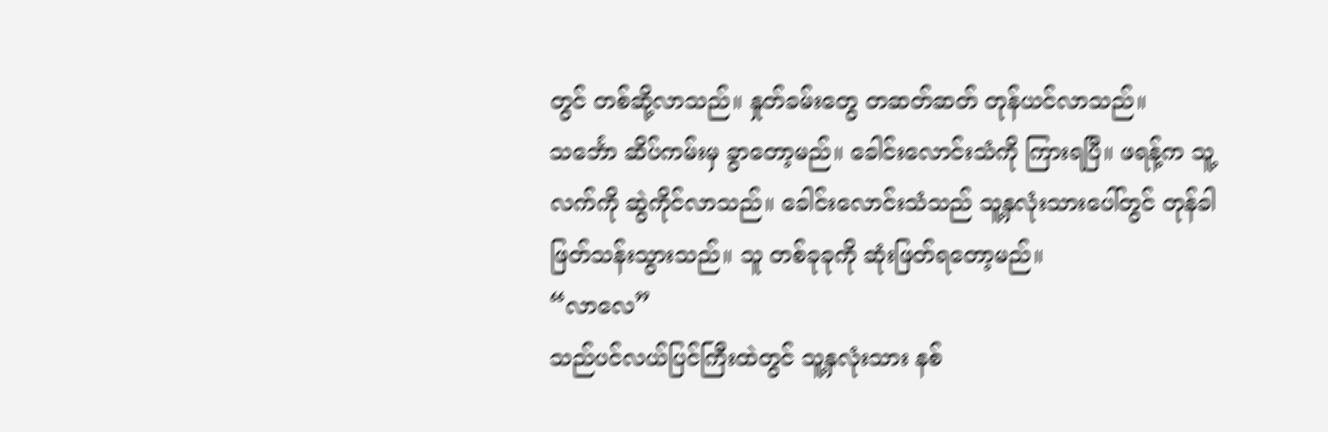တွင် တစ်ဆို့လာသည်။ နှုတ်ခမ်းတွေ တဆတ်ဆတ် တုန်ယင်လာသည်။
သင်္ဘော ဆိပ်ကမ်းမှ ခွာတော့မည်။ ခေါင်းလောင်းသံကို ကြားရပြီ။ ဖရန့်က သူ့လက်ကို ဆွဲကိုင်လာသည်။ ခေါင်းလောင်းသံသည် သူ့နှလုံးသားပေါ်တွင် တုန်ခါ ဖြတ်သန်းသွားသည်။ သူ တစ်ခုခုကို ဆုံးဖြတ်ရတော့မည်။
“လာလေ”
သည်ပင်လယ်ပြင်ကြီးထဲတွင် သူ့နှလုံးသား နစ်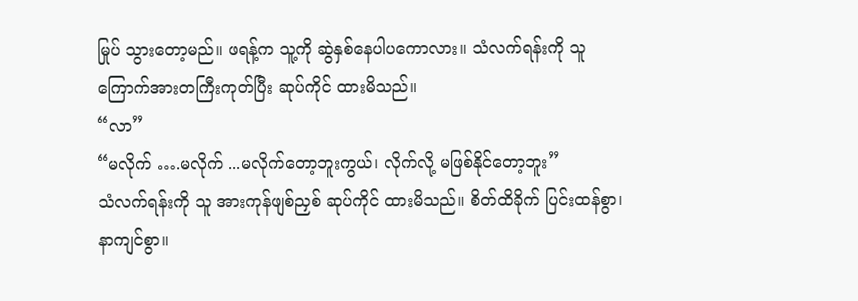မြုပ် သွားတော့မည်။ ဖရန့်က သူ့ကို ဆွဲနှစ်နေပါပကောလား။ သံလက်ရန်းကို သူ ကြောက်အားတကြီးကုတ်ပြီး ဆုပ်ကိုင် ထားမိသည်။
“လာ”
“မလိုက် ….မလိုက် ...မလိုက်တော့ဘူးကွယ်၊ လိုက်လို့ မဖြစ်နိုင်တော့ဘူး”
သံလက်ရန်းကို သူ အားကုန်ဖျစ်ညှစ် ဆုပ်ကိုင် ထားမိသည်။ စိတ်ထိခိုက် ပြင်းထန်စွာ၊ နာကျင်စွာ။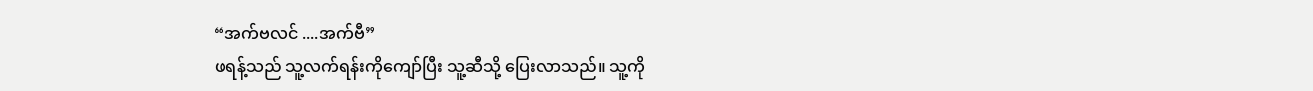“အက်ဗလင် ....အက်ဗီ”
ဖရန့်သည် သူ့လက်ရန်းကိုကျော်ပြီး သူ့ဆီသို့ ပြေးလာသည်။ သူ့ကို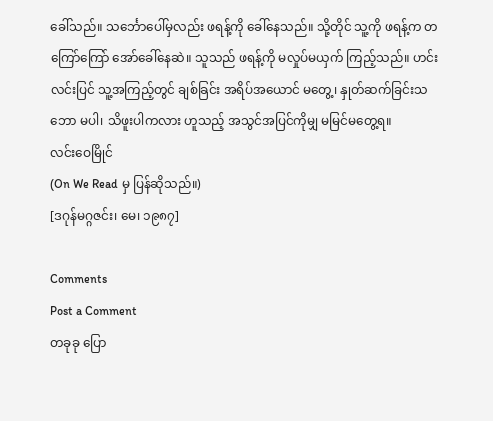ခေါ်သည်။ သင်္ဘောပေါ်မှလည်း ဖရန့်ကို ခေါ်နေသည်။ သို့တိုင် သူ့ကို ဖရန့်က တကြော်ကြော် အော်ခေါ်နေဆဲ။ သူသည် ဖရန့်ကို မလှုပ်မယှက် ကြည့်သည်။ ဟင်းလင်းပြင် သူ့အကြည့်တွင် ချစ်ခြင်း အရိပ်အယောင် မတွေ့၊ နှုတ်ဆက်ခြင်းသဘော မပါ၊ သိဖူးပါကလား ဟူသည့် အသွင်အပြင်ကိုမျှ မမြင်မတွေ့ရ။
လင်းဝေမြိုင်
(On We Read မှ ပြန်ဆိုသည်။)
[ဒဂုန်မဂ္ဂဇင်း၊ မေ၊ ၁၉၈၇]

Comments
Post a Comment
တခုခု ပြော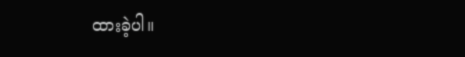ထားခဲ့ပါ။